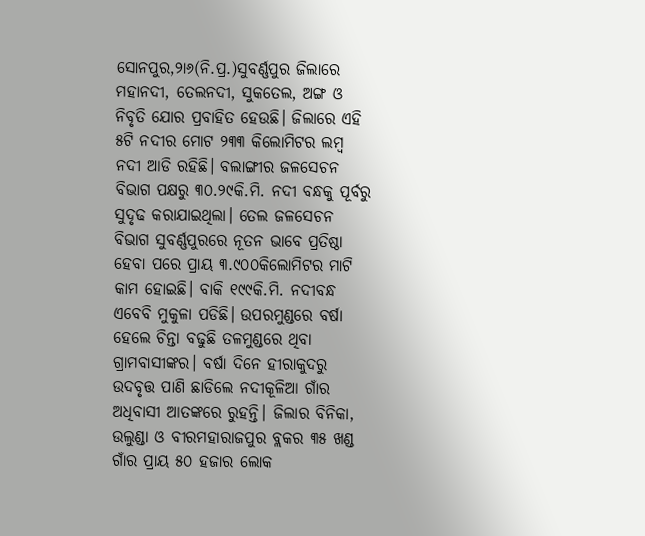ସୋନପୁର,୨ା୬(ନି.ପ୍ର.)ସୁବର୍ଣ୍ଣପୁର ଜିଲାରେ ମହାନଦୀ, ତେଲନଦୀ, ସୁକତେଲ, ଅଙ୍ଗ ଓ ନିବୃତି ଯୋର ପ୍ରବାହିତ ହେଉଛି। ଜିଲାରେ ଏହି ୫ଟି ନଦୀର ମୋଟ ୨୩୩ କିଲୋମିଟର ଲମ୍ବ ନଦୀ ଆଡି ରହିଛି। ବଲାଙ୍ଗୀର ଜଳସେଚନ ବିଭାଗ ପକ୍ଷରୁ ୩୦.୨୯କି.ମି. ନଦୀ ବନ୍ଧକୁ ପୂର୍ବରୁ ସୁଦୃଢ କରାଯାଇଥିଲା। ତେଲ ଜଳସେଚନ ବିଭାଗ ସୁବର୍ଣ୍ଣପୁରରେ ନୂତନ ଭାବେ ପ୍ରତିଷ୍ଠା ହେବା ପରେ ପ୍ରାୟ ୩.୯୦୦କିଲୋମିଟର ମାଟି କାମ ହୋଇଛି। ବାକି ୧୯୯କି.ମି. ନଦୀବନ୍ଧ ଏବେବି ମୁକୁଳା ପଡିଛି। ଉପରମୁଣ୍ଡରେ ବର୍ଷା ହେଲେ ଚିନ୍ତା ବଢୁଛି ତଳମୁଣ୍ଡରେ ଥିବା ଗ୍ରାମବାସୀଙ୍କର। ବର୍ଷା ଦିନେ ହୀରାକୁଦରୁ ଉଦବୃତ୍ତ ପାଣି ଛାଡିଲେ ନଦୀକୂଳିଆ ଗାଁର ଅଧିବାସୀ ଆତଙ୍କରେ ରୁହନ୍ତି। ଜିଲାର ବିନିକା, ଉଲୁଣ୍ଡା ଓ ବୀରମହାରାଜପୁର ବ୍ଲକର ୩୫ ଖଣ୍ଡ ଗାଁର ପ୍ରାୟ ୫୦ ହଜାର ଲୋକ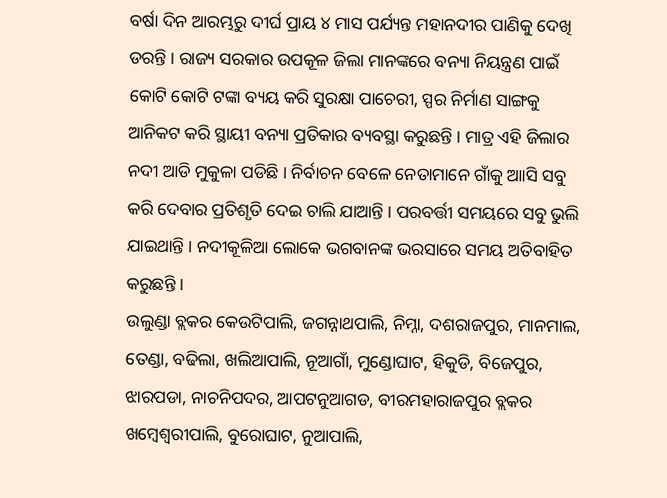ବର୍ଷା ଦିନ ଆରମ୍ଭରୁ ଦୀର୍ଘ ପ୍ରାୟ ୪ ମାସ ପର୍ଯ୍ୟନ୍ତ ମହାନଦୀର ପାଣିକୁ ଦେଖି ଡରନ୍ତି । ରାଜ୍ୟ ସରକାର ଉପକୂଳ ଜିଲା ମାନଙ୍କରେ ବନ୍ୟା ନିୟନ୍ତ୍ରଣ ପାଇଁ କୋଟି କୋଟି ଟଙ୍କା ବ୍ୟୟ କରି ସୁରକ୍ଷା ପାଚେରୀ, ସ୍ପର ନିର୍ମାଣ ସାଙ୍ଗକୁ ଆନିକଟ କରି ସ୍ଥାୟୀ ବନ୍ୟା ପ୍ରତିକାର ବ୍ୟବସ୍ଥା କରୁଛନ୍ତି । ମାତ୍ର ଏହି ଜିଲାର ନଦୀ ଆଡି ମୁକୁଳା ପଡିଛି । ନିର୍ବାଚନ ବେଳେ ନେତାମାନେ ଗାଁକୁ ଆାସି ସବୁ କରି ଦେବାର ପ୍ରତିଶୃତି ଦେଇ ଚାଲି ଯାଆନ୍ତି । ପରବର୍ତ୍ତୀ ସମୟରେ ସବୁ ଭୁଲି ଯାଇଥାନ୍ତି । ନଦୀକୂଳିଆ ଲୋକେ ଭଗବାନଙ୍କ ଭରସାରେ ସମୟ ଅତିବାହିତ କରୁଛନ୍ତି ।
ଉଲୁଣ୍ଡା ବ୍ଲକର କେଉଟିପାଲି, ଜଗନ୍ନାଥପାଲି, ନିମ୍ନା, ଦଶରାଜପୁର, ମାନମାଲ, ତେଣ୍ଡା, ବଢିଲା, ଖଲିଆପାଲି, ନୂଆଗାଁ, ମୁଣ୍ଡୋଘାଟ, ହିକୁଡି, ବିଜେପୁର, ଝାରପଡା, ନାଚନିପଦର, ଆପଟନୁଆଗଡ, ବୀରମହାରାଜପୁର ବ୍ଲକର ଖମ୍ବେଶ୍ୱରୀପାଲି, ବୁରୋଘାଟ, ନୁଆପାଲି,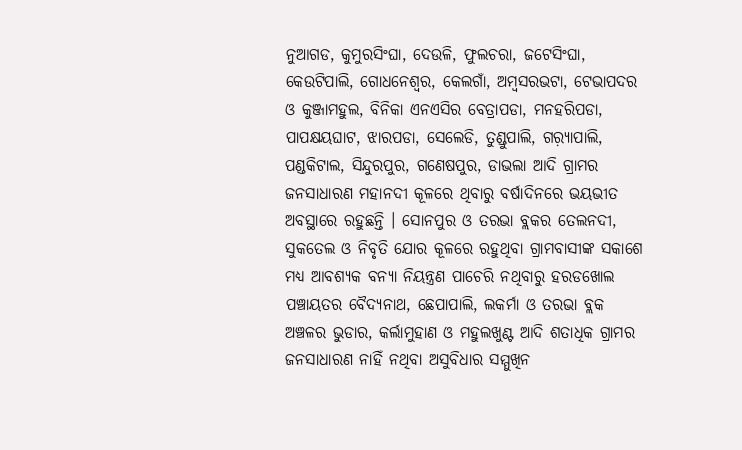ନୁଆଗଡ, କୁମୁରସିଂଘା, ଦେଉଳି, ଫୁଲଚରା, ଜଟେସିଂଘା, କେଉଟିପାଲି, ଗୋଧନେଶ୍ୱର, କେଲଗାଁ, ଅମ୍ବସରଭଟା, ଟେଭାପଦର ଓ କୁଞ୍ଜାମହୁଲ, ବିନିକା ଏନଏସିର ବେତ୍ରାପଡା, ମନହରିପଡା, ପାପକ୍ଷୟଘାଟ, ଝାରପଡା, ସେଲେଡି, ତୁଣ୍ଡୁପାଲି, ଗର଼୍ୟାପାଲି, ପଣ୍ଡକିଟାଲ, ସିନ୍ଦୁରପୁର, ଗଣେଷପୁର, ଡାଭଲା ଆଦି ଗ୍ରାମର ଜନସାଧାରଣ ମହାନଦୀ କୂଳରେ ଥିବାରୁ ବର୍ଷାଦିନରେ ଭୟଭୀତ ଅବସ୍ଥାରେ ରହୁଛନ୍ତି । ସୋନପୁର ଓ ତରଭା ବ୍ଲକର ତେଲନଦୀ, ସୁକତେଲ ଓ ନିବୃତି ଯୋର କୂଳରେ ରହୁଥିବା ଗ୍ରାମବାସୀଙ୍କ ସକାଶେ ମଧ୍ୟ ଆବଶ୍ୟକ ବନ୍ୟା ନିୟନ୍ତ୍ରଣ ପାଚେରି ନଥିବାରୁ ହରଡଖୋଲ ପଞ୍ଚାୟତର ବୈଦ୍ୟନାଥ, ଛେପାପାଲି, ଲକର୍ମା ଓ ତରଭା ବ୍ଲକ ଅଞ୍ଚଳର ଭୁଡାର, କର୍ଲାମୁହାଣ ଓ ମହୁଲଖୁଣ୍ଟ ଆଦି ଶତାଧିକ ଗ୍ରାମର ଜନସାଧାରଣ ନାହିଁ ନଥିବା ଅସୁବିଧାର ସମ୍ମୁଖିନ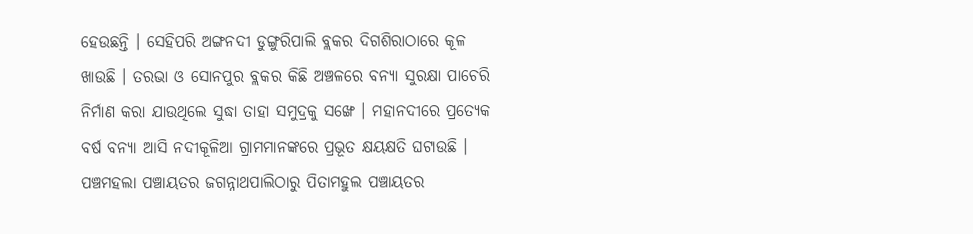ହେଉଛନ୍ତି । ସେହିପରି ଅଙ୍ଗନଦୀ ଡୁଙ୍ଗୁରିପାଲି ବ୍ଲକର ଦିଗଶିରାଠାରେ କୂଳ ଖାଉଛି । ତରଭା ଓ ସୋନପୁର ବ୍ଲକର କିଛି ଅଞ୍ଚଳରେ ବନ୍ୟା ସୁରକ୍ଷା ପାଚେରି ନିର୍ମାଣ କରା ଯାଉଥିଲେ ସୁଦ୍ଧା ତାହା ସମୁଦ୍ରକୁ ସଙ୍ଖେ । ମହାନଦୀରେ ପ୍ରତ୍ୟେକ ବର୍ଷ ବନ୍ୟା ଆସି ନଦୀକୂଳିଆ ଗ୍ରାମମାନଙ୍କରେ ପ୍ରଭୂତ କ୍ଷୟକ୍ଷତି ଘଟାଉଛି । ପଞ୍ଚମହଲା ପଞ୍ଚାୟତର ଜଗନ୍ନାଥପାଲିଠାରୁ ପିତାମହୁଲ ପଞ୍ଚାୟତର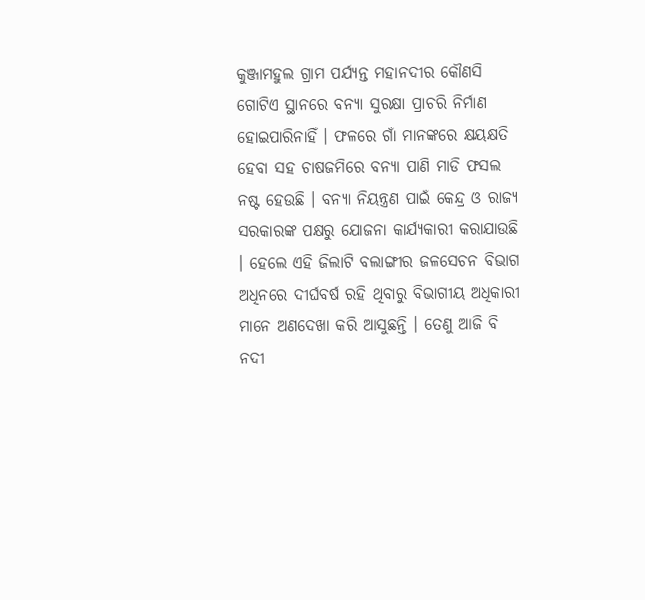କୁଞ୍ଜାମହୁଲ ଗ୍ରାମ ପର୍ଯ୍ୟନ୍ତ ମହାନଦୀର କୌଣସି ଗୋଟିଏ ସ୍ଥାନରେ ବନ୍ୟା ସୁରକ୍ଷା ପ୍ରାଚରି ନିର୍ମାଣ ହୋଇପାରିନାହିଁ । ଫଳରେ ଗାଁ ମାନଙ୍କରେ କ୍ଷୟକ୍ଷତି ହେବା ସହ ଚାଷଜମିରେ ବନ୍ୟା ପାଣି ମାଡି ଫସଲ ନଷ୍ଟ ହେଉଛି । ବନ୍ୟା ନିୟନ୍ତ୍ରଣ ପାଇଁ କେନ୍ଦ୍ର ଓ ରାଜ୍ୟ ସରକାରଙ୍କ ପକ୍ଷରୁ ଯୋଜନା କାର୍ଯ୍ୟକାରୀ କରାଯାଉଛି । ହେଲେ ଏହି ଜିଲାଟି ବଲାଙ୍ଗୀର ଜଳସେଚନ ବିଭାଗ ଅଧିନରେ ଦୀର୍ଘବର୍ଷ ରହି ଥିବାରୁ ବିଭାଗୀୟ ଅଧିକାରୀ ମାନେ ଅଣଦେଖା କରି ଆସୁଛନ୍ତି । ତେଣୁ ଆଜି ବି ନଦୀ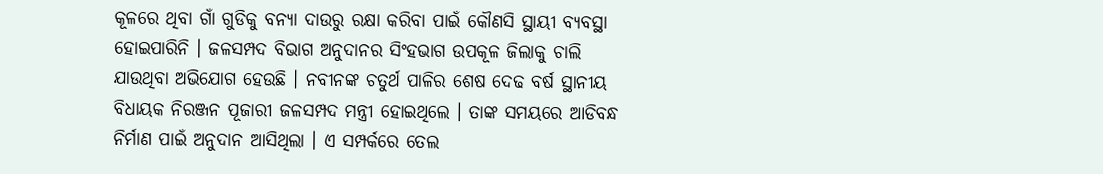କୂଳରେ ଥିବା ଗାଁ ଗୁଡିକୁ ବନ୍ୟା ଦାଉରୁ ରକ୍ଷା କରିବା ପାଇଁ କୌଣସି ସ୍ଥାୟୀ ବ୍ୟବସ୍ଥା ହୋଇପାରିନି । ଜଳସମ୍ପଦ ବିଭାଗ ଅନୁଦାନର ସିଂହଭାଗ ଉପକୂଳ ଜିଲାକୁ ଚାଲି ଯାଉଥିବା ଅଭିଯୋଗ ହେଉଛି । ନବୀନଙ୍କ ଚତୁର୍ଥ ପାଳିର ଶେଷ ଦେଢ ବର୍ଷ ସ୍ଥାନୀୟ ବିଧାୟକ ନିରଞ୍ଜନ ପୂଜାରୀ ଜଳସମ୍ପଦ ମନ୍ତ୍ରୀ ହୋଇଥିଲେ । ତାଙ୍କ ସମୟରେ ଆଡିବନ୍ଧ ନିର୍ମାଣ ପାଇଁ ଅନୁଦାନ ଆସିଥିଲା । ଏ ସମ୍ପର୍କରେ ତେଲ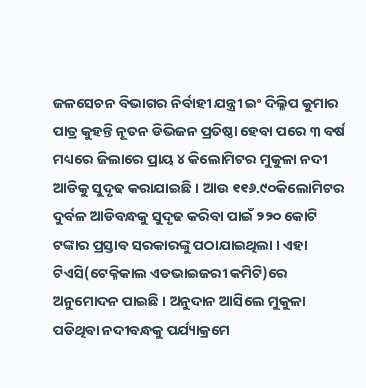ଜଳସେଚନ ବିଭାଗର ନିର୍ବାହୀ ଯନ୍ତ୍ରୀ ଇଂ ଦିଲ୍ଳିପ କୁମାର ପାତ୍ର କୁହନ୍ତି ନୂତନ ଡିଭିଜନ ପ୍ରତିଷ୍ଠା ହେବା ପରେ ୩ ବର୍ଷ ମଧ୍ୟରେ ଜିଲାରେ ପ୍ରାୟ ୪ କିଲୋମିଟର ମୁକୁଳା ନଦୀ ଆଡିକୁ ସୁଦୃଢ କରାଯାଇଛି । ଆଉ ୧୧୬.୯୦କିଲୋମିଟର ଦୁର୍ବଳ ଆଡିବନ୍ଧକୁ ସୁଦୃଢ କରିବା ପାଇଁ ୨୨୦ କୋଟି ଟଙ୍କାର ପ୍ରସ୍ତାବ ସରକାରଙ୍କୁ ପଠାଯାଇଥିଲା । ଏହା ଟିଏସି(ଟେକ୍ନିକାଲ ଏଡଭାଇଜରୀ କମିଟି)ରେ ଅନୁମୋଦନ ପାଇଛି । ଅନୁଦାନ ଆସିଲେ ମୁକୁଳା ପଡିଥିବା ନଦୀବନ୍ଧକୁ ପର୍ଯ୍ୟାକ୍ରମେ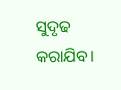ସୁଦୃଢ କରାଯିବ।